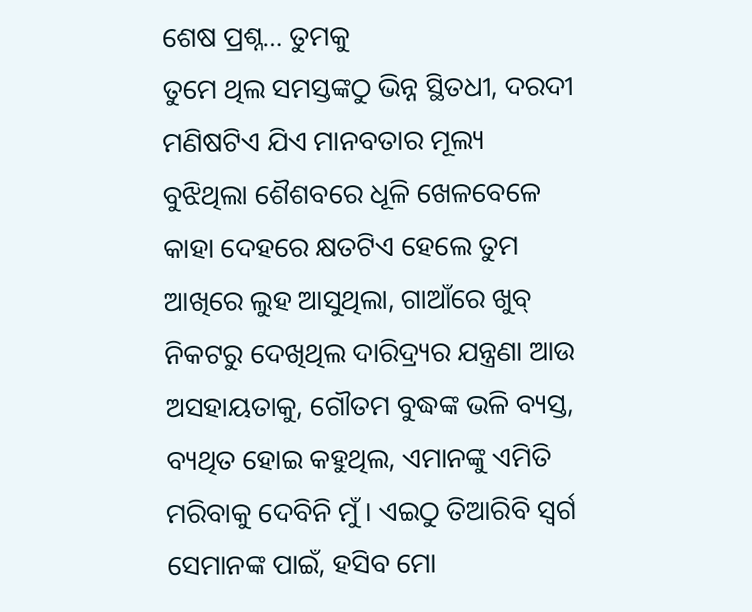ଶେଷ ପ୍ରଶ୍ନ… ତୁମକୁ
ତୁମେ ଥିଲ ସମସ୍ତଙ୍କଠୁ ଭିନ୍ନ ସ୍ଥିତଧୀ, ଦରଦୀ ମଣିଷଟିଏ ଯିଏ ମାନବତାର ମୂଲ୍ୟ ବୁଝିଥିଲା ଶୈଶବରେ ଧୂଳି ଖେଳବେଳେ କାହା ଦେହରେ କ୍ଷତଟିଏ ହେଲେ ତୁମ ଆଖିରେ ଲୁହ ଆସୁଥିଲା, ଗାଆଁରେ ଖୁବ୍ ନିକଟରୁ ଦେଖିଥିଲ ଦାରିଦ୍ର୍ୟର ଯନ୍ତ୍ରଣା ଆଉ ଅସହାୟତାକୁ, ଗୌତମ ବୁଦ୍ଧଙ୍କ ଭଳି ବ୍ୟସ୍ତ, ବ୍ୟଥିତ ହୋଇ କହୁଥିଲ, ଏମାନଙ୍କୁ ଏମିତି ମରିବାକୁ ଦେବିନି ମୁଁ । ଏଇଠୁ ତିଆରିବି ସ୍ୱର୍ଗ ସେମାନଙ୍କ ପାଇଁ, ହସିବ ମୋ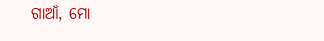ଗାଆଁ, ମୋ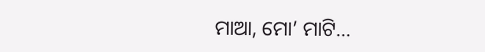ମାଆ, ମୋ’ ମାଟି…